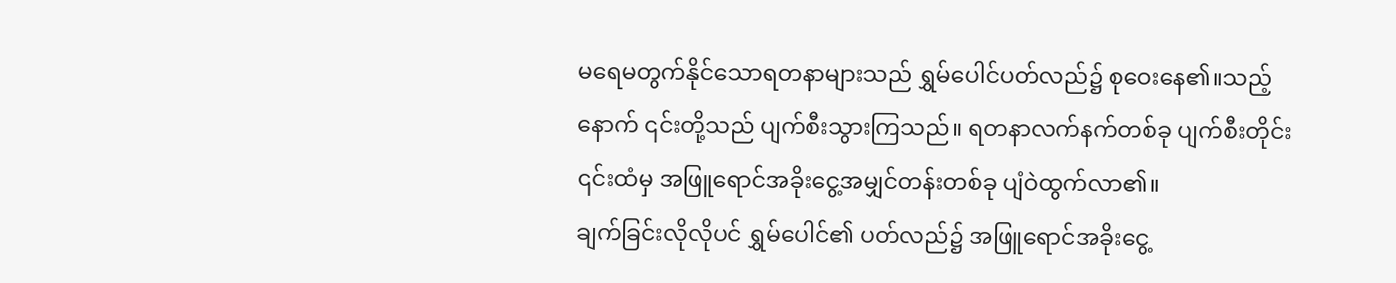မရေမတွက်နိုင်သောရတနာများသည် ရွှမ်ပေါင်ပတ်လည်၌ စုဝေးနေ၏။သည့်နောက် ၎င်းတို့သည် ပျက်စီးသွားကြသည်။ ရတနာလက်နက်တစ်ခု ပျက်စီးတိုင်း ၎င်းထံမှ အဖြူရောင်အခိုးငွေ့အမျှင်တန်းတစ်ခု ပျံဝဲထွက်လာ၏။
ချက်ခြင်းလိုလိုပင် ရွှမ်ပေါင်၏ ပတ်လည်၌ အဖြူရောင်အခိုးငွေ့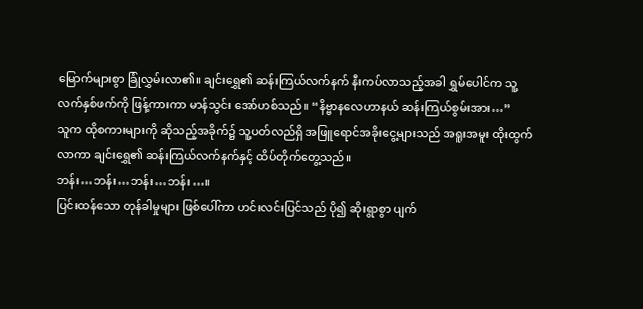မြောက်များစွာ ခြုံလွှမ်းလာ၏။ ချင်းရွှေ၏ ဆန်းကြယ်လက်နက် နီးကပ်လာသည့်အခါ ရွှမ်ပေါင်က သူ့လက်နှစ်ဖက်ကို ဖြန့်ကားကာ မာန်သွင်း အော်ဟစ်သည်။ “နိဗ္ဗာနလေဟာနယ် ဆန်းကြယ်စွမ်းအား…”
သူက ထိုစကားများကို ဆိုသည့်အခိုက်၌ သူ့ပတ်လည်ရှိ အဖြူရောင်အခိုးငွေ့များသည် အရူးအမူး ထိုးထွက်လာကာ ချင်းရွှေ၏ ဆန်းကြယ်လက်နက်နှင့် ထိပ်တိုက်တွေ့သည်။
ဘန်း…ဘန်း…ဘန်း…ဘန်း…။
ပြင်းထန်သော တုန်ခါမှုများ ဖြစ်ပေါ်ကာ ဟင်းလင်းပြင်သည် ပို၍ ဆိုးရွာစွာ ပျက်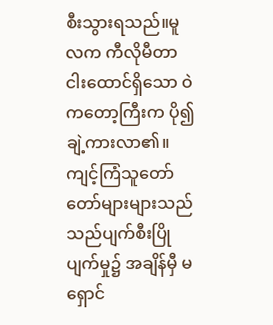စီးသွားရသည်။မူလက ကီလိုမီတာငါးထောင်ရှိသော ဝဲကတော့ကြီးက ပို၍ ချဲ့ကားလာ၏။ ကျင့်ကြံသူတော်တော်များများသည် သည်ပျက်စီးပြိုပျက်မှု၌ အချိန်မှီ မရှောင်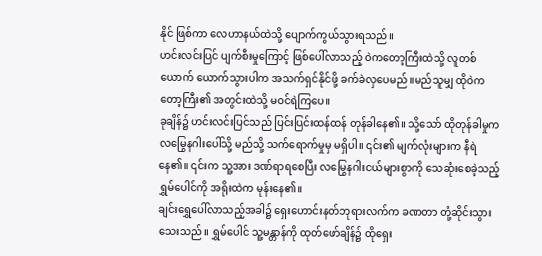နိုင် ဖြစ်ကာ လေဟာနယ်ထဲသို့ ပျောက်ကွယ်သွားရသည်။
ဟင်းလင်းပြင် ပျက်စီးမှုကြောင့် ဖြစ်ပေါ်လာသည့် ဝဲကတော့ကြီးထဲသို့ လူတစ်ယောက် ယောက်သွားပါက အသက်ရှင်နိုင်ဖို့ ခက်ခဲလှပေမည်။မည်သူမျှ ထိုဝဲကတော့ကြီး၏ အတွင်းထဲသို့ မဝင်ရဲကြပေ။
ခုချိန်၌ ဟင်းလင်းပြင်သည် ပြင်းပြင်းထန်ထန် တုန်ခါနေ၏။ သို့သော် ထိုတုန်ခါမှုက လမြွေနဂါးပေါ်သို့ မည်သို့ သက်ရောက်မှုမှ မရှိပါ။ ၎င်း၏ မျက်လုံးများက နီရဲနေ၏။ ၎င်းက သူ့အား ဒဏ်ရာရစေပြီး လမြွေနဂါးငယ်များစွာကို သေဆုံးစေခဲ့သည့် ရွှမ်ပေါင်ကို အရိုးထဲက မုန်းနေ၏။
ချင်းရွှေပေါ်လာသည့်အခါ၌ ရှေးဟောင်းနတ်ဘုရားလက်က ခဏတာ တုံ့ဆိုင်းသွားသေးသည်။ ရွှမ်ပေါင် သူ့မန္တာန်ကို ထုတ်ဖော်ချိန်၌ ထိုရှေး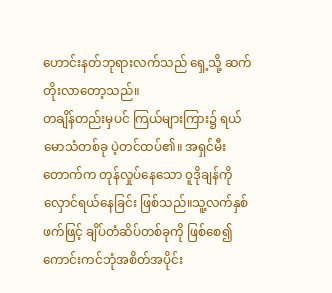ဟောင်းနတ်ဘုရားလက်သည် ရှေ့သို့ ဆက်တိုးလာတော့သည်။
တချိန်တည်းမှပင် ကြယ်များကြား၌ ရယ်မောသံတစ်ခု ပဲ့တင်ထပ်၏။ အရှင်မီးတောက်က တုန်လှုပ်နေသော ဝူဒိုချန်ကို လှောင်ရယ်နေခြင်း ဖြစ်သည်။သူ့လက်နှစ်ဖက်ဖြင့် ချိပ်တံဆိပ်တစ်ခုကို ဖြစ်စေ၍ ကောင်းကင်ဘုံအစိတ်အပိုင်း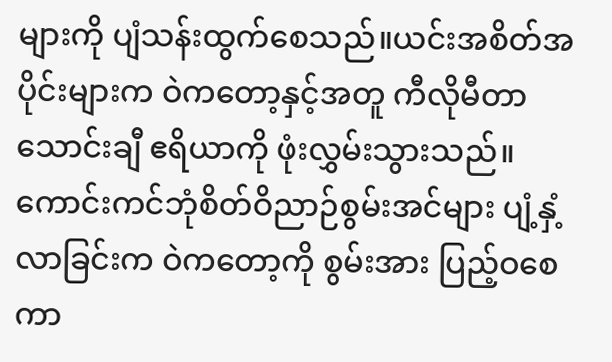များကို ပျံသန်းထွက်စေသည်။ယင်းအစိတ်အပိုင်းများက ဝဲကတော့နှင့်အတူ ကီလိုမီတာသောင်းချီ ဧရိယာကို ဖုံးလွှမ်းသွားသည်။
ကောင်းကင်ဘုံစိတ်ဝိညာဉ်စွမ်းအင်များ ပျံ့နှံ့လာခြင်းက ဝဲကတော့ကို စွမ်းအား ပြည့်ဝစေကာ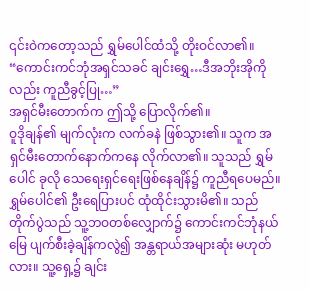၎င်းဝဲကတော့သည် ရွှမ်ပေါင်ထံသို့ တိုးဝင်လာ၏။
“ကောင်းကင်ဘုံအရှင်သခင် ချင်းရွှေ…ဒီအဘိုးအိုကိုလည်း ကူညီခွင့်ပြု…”
အရှင်မီးတောက်က ဤသို့ ပြောလိုက်၏။
ဝူဒိုချန်၏ မျက်လုံးက လက်ခနဲ ဖြစ်သွား၏။ သူက အရှင်မီးတောက်နောက်ကနေ လိုက်လာ၏။ သူသည် ရွှမ်ပေါင် ခုလို သေရေးရှင်ရေးဖြစ်နေချိန်၌ ကူညီရပေမည်။
ရွှမ်ပေါင်၏ ဦးရေပြားပင် ထုံထိုင်းသွားမိ၏။ သည်တိုက်ပွဲသည် သူ့ဘဝတစ်လျှောက်၌ ကောင်းကင်ဘုံနယ်မြေ ပျက်စီးခဲ့ချိန်ကလွဲ၍ အန္တရာယ်အများဆုံး မဟုတ်လား။ သူ့ရှေ့၌ ချင်း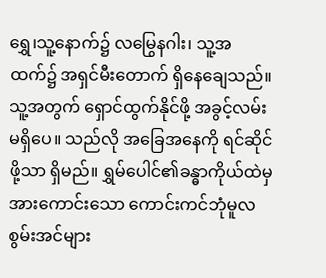ရွှေ၊သူ့နောက်၌ လမြွေနဂါး၊ သူ့အထက်၌ အရှင်မီးတောက် ရှိနေချေသည်။
သူ့အတွက် ရှောင်ထွက်နိုင်ဖို့ အခွင့်လမ်း မရှိပေ။ သည်လို အခြေအနေကို ရင်ဆိုင်ဖို့သာ ရှိမည်။ ရွှမ်ပေါင်၏ခန္ဓာကိုယ်ထဲမှ အားကောင်းသော ကောင်းကင်ဘုံမူလစွမ်းအင်များ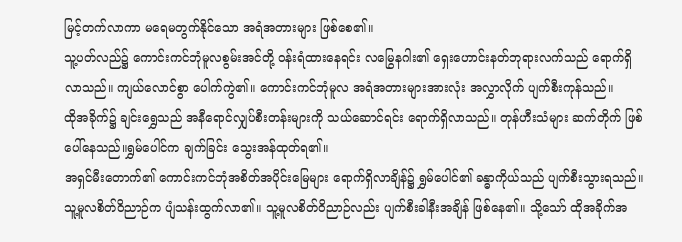မြင့်တက်လာကာ မရေမတွက်နိုင်သော အရံအတားများ ဖြစ်စေ၏။
သူ့ပတ်လည်၌ ကောင်းကင်ဘုံမူလစွမ်းအင်တို့ ဝန်းရံထားနေရင်း လမြွေနဂါး၏ ရှေးဟောင်းနတ်ဘုရားလက်သည် ရောက်ရှိလာသည်။ ကျယ်လောင်စွာ ပေါက်ကွဲ၏။ ကောင်းကင်ဘုံမူလ အရံအတားများအားလုံး အလွှာလိုက် ပျက်စီးကုန်သည်။
ထိုအခိုက်၌ ချင်းရွှေသည် အနီရောင်လျှပ်စီးတန်းများကို သယ်ဆောင်ရင်း ရောက်ရှိလာသည်။ တုန်ဟီးသံများ ဆက်တိုက် ဖြစ်ပေါ်နေသည်။ရွှမ်ပေါင်က ချက်ခြင်း သွေးအန်ထုတ်ရ၏။
အရှင်မီးတောက်၏ ကောင်းကင်ဘုံအစိတ်အပိုင်းမြေများ ရောက်ရှိလာချိန်၌ ရွှမ်ပေါင်၏ ခန္ဓာကိုယ်သည် ပျက်စီးသွားရသည်။သူ့မူလစိတ်ဝိညာဉ်က ပျံသန်းထွက်လာ၏။ သူ့မူလစိတ်ဝိညာဉ်လည်း ပျက်စီးခါနီးအချိန် ဖြစ်နေ၏။ သို့သော် ထိုအခိုက်အ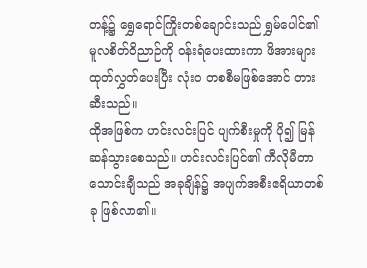တန့်၌ ရွှေရောင်ကြိုးတစ်ချောင်းသည် ရွှမ်ပေါင်၏မူလစိတ်ဝိညာဉ်ကို ဝန်းရံပေးထားကာ ဖိအားများ ထုတ်လွှတ်ပေးပြီး လုံးဝ တစစီမဖြစ်အောင် တားဆီးသည်။
ထိုအဖြစ်က ဟင်းလင်းပြင် ပျက်စီးမှုကို ပို၍ မြန်ဆန်သွားစေသည်။ ဟင်းလင်းပြင်၏ ကီလိုမီတာသောင်းချီသည် အခုချိန်၌ အပျက်အစီးဧရိယာတစ်ခု ဖြစ်လာ၏။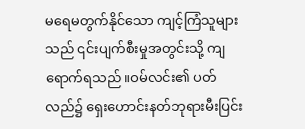မရေမတွက်နိုင်သော ကျင့်ကြံသူများသည် ၎င်းပျက်စီးမှုအတွင်းသို့ ကျရောက်ရသည်။ဝမ်လင်း၏ ပတ်လည်၌ ရှေးဟောင်းနတ်ဘုရားမီးပြင်း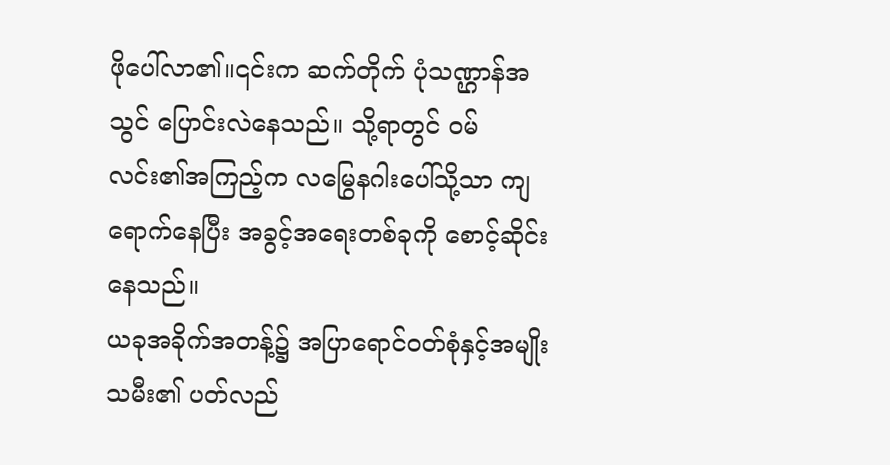ဖိုပေါ်လာ၏။၎င်းက ဆက်တိုက် ပုံသဏ္ဌာန်အသွင် ပြောင်းလဲနေသည်။ သို့ရာတွင် ဝမ်လင်း၏အကြည့်က လမြွေနဂါးပေါ်သို့သာ ကျရောက်နေပြီး အခွင့်အရေးတစ်ခုကို စောင့်ဆိုင်းနေသည်။
ယခုအခိုက်အတန့်၌ အပြာရောင်ဝတ်စုံနှင့်အမျိုးသမီး၏ ပတ်လည်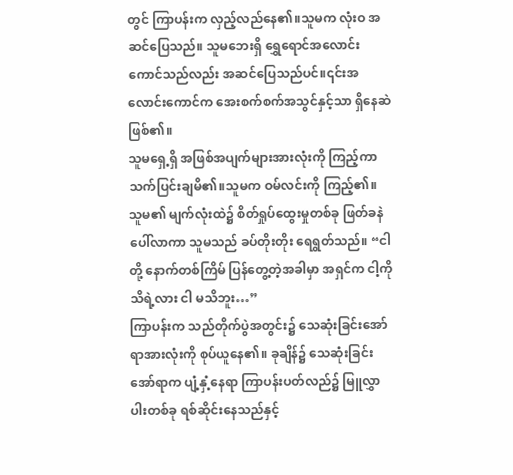တွင် ကြာပန်းက လှည့်လည်နေ၏။သူမက လုံးဝ အဆင်ပြေသည်။ သူမဘေးရှိ ရွှေရောင်အလောင်းကောင်သည်လည်း အဆင်ပြေသည်ပင်။၎င်းအလောင်းကောင်က အေးစက်စက်အသွင်နှင့်သာ ရှိနေဆဲ ဖြစ်၏။
သူမရှေ့ရှိ အဖြစ်အပျက်များအားလုံးကို ကြည့်ကာ သက်ပြင်းချမိ၏။သူမက ဝမ်လင်းကို ကြည့်၏။ သူမ၏ မျက်လုံးထဲ၌ စိတ်ရှုပ်ထွေးမှုတစ်ခု ဖြတ်ခနဲ ပေါ်လာကာ သူမသည် ခပ်တိုးတိုး ရေရွတ်သည်။ “ငါတို့ နောက်တစ်ကြိမ် ပြန်တွေ့တဲ့အခါမှာ အရှင်က ငါ့ကို သိရဲ့လား ငါ မသိဘူး…”
ကြာပန်းက သည်တိုက်ပွဲအတွင်း၌ သေဆုံးခြင်းအော်ရာအားလုံးကို စုပ်ယူနေ၏။ ခုချိန်၌ သေဆုံးခြင်းအော်ရာက ပျံ့နှံ့နေရာ ကြာပန်းပတ်လည်၌ မြူလွှာပါးတစ်ခု ရစ်ဆိုင်းနေသည်နှင့်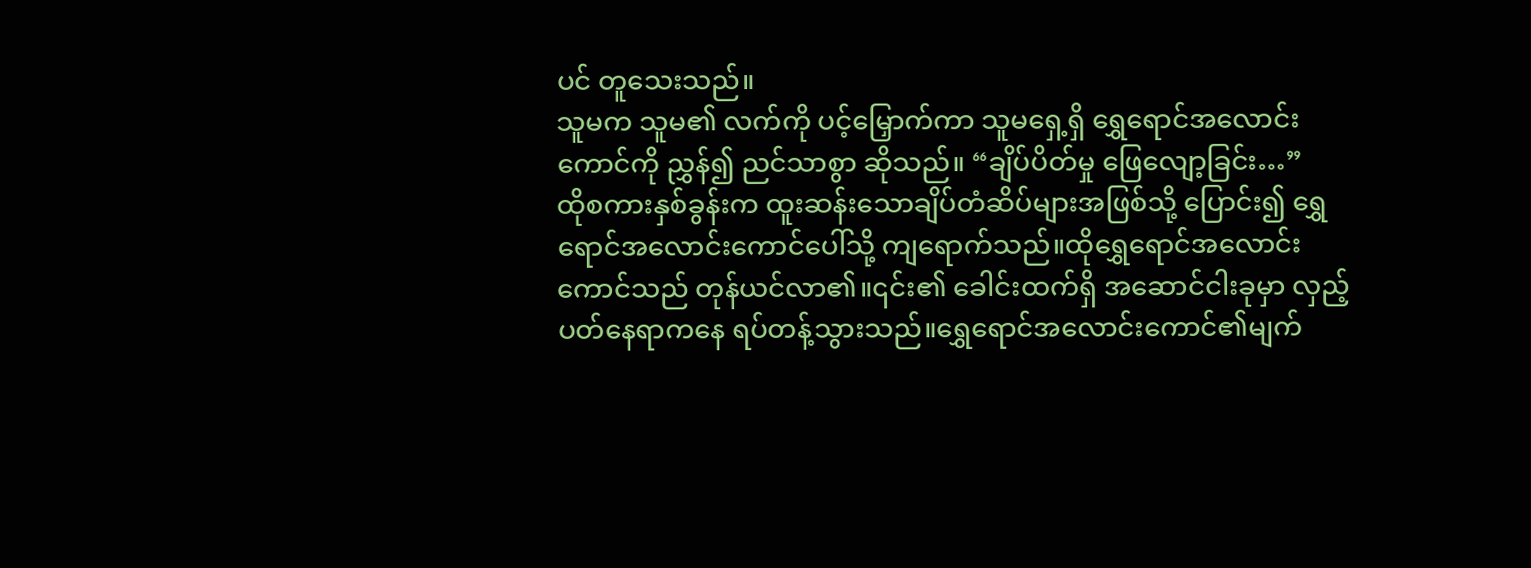ပင် တူသေးသည်။
သူမက သူမ၏ လက်ကို ပင့်မြှောက်ကာ သူမရှေ့ရှိ ရွှေရောင်အလောင်းကောင်ကို ညွှန်၍ ညင်သာစွာ ဆိုသည်။ “ချိပ်ပိတ်မှု ဖြေလျော့ခြင်း…”
ထိုစကားနှစ်ခွန်းက ထူးဆန်းသောချိပ်တံဆိပ်များအဖြစ်သို့ ပြောင်း၍ ရွှေရောင်အလောင်းကောင်ပေါ်သို့ ကျရောက်သည်။ထိုရွှေရောင်အလောင်းကောင်သည် တုန်ယင်လာ၏။၎င်း၏ ခေါင်းထက်ရှိ အဆောင်ငါးခုမှာ လှည့်ပတ်နေရာကနေ ရပ်တန့်သွားသည်။ရွှေရောင်အလောင်းကောင်၏မျက်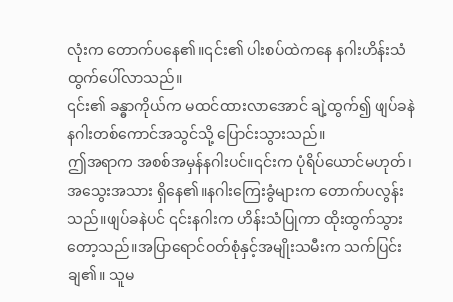လုံးက တောက်ပနေ၏။၎င်း၏ ပါးစပ်ထဲကနေ နဂါးဟိန်းသံ ထွက်ပေါ်လာသည်။
၎င်း၏ ခန္ဓာကိုယ်က မထင်ထားလာအောင် ချဲ့ထွက်၍ ဖျပ်ခနဲ နဂါးတစ်ကောင်အသွင်သို့ ပြောင်းသွားသည်။
ဤအရာက အစစ်အမှန်နဂါးပင်။၎င်းက ပုံရိပ်ယောင်မဟုတ်၊အသွေးအသား ရှိနေ၏။နဂါးကြေးခွံများက တောက်ပလွန်းသည်။ဖျပ်ခနဲပင် ၎င်းနဂါးက ဟိန်းသံပြုကာ ထိုးထွက်သွားတော့သည်။အပြာရောင်ဝတ်စုံနှင့်အမျိုးသမီးက သက်ပြင်းချ၏။ သူမ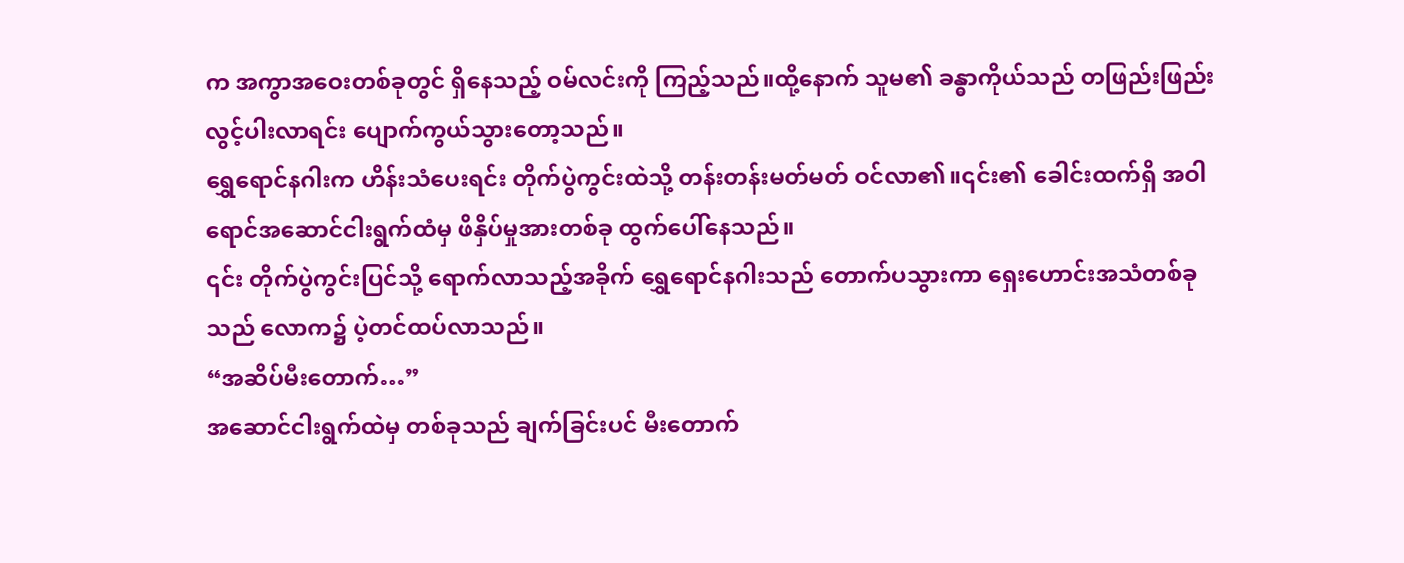က အကွာအဝေးတစ်ခုတွင် ရှိနေသည့် ဝမ်လင်းကို ကြည့်သည်။ထို့နောက် သူမ၏ ခန္ဓာကိုယ်သည် တဖြည်းဖြည်း လွင့်ပါးလာရင်း ပျောက်ကွယ်သွားတော့သည်။
ရွှေရောင်နဂါးက ဟိန်းသံပေးရင်း တိုက်ပွဲကွင်းထဲသို့ တန်းတန်းမတ်မတ် ဝင်လာ၏။၎င်း၏ ခေါင်းထက်ရှိ အဝါရောင်အဆောင်ငါးရွက်ထံမှ ဖိနှိပ်မှုအားတစ်ခု ထွက်ပေါ်နေသည်။
၎င်း တိုက်ပွဲကွင်းပြင်သို့ ရောက်လာသည့်အခိုက် ရွှေရောင်နဂါးသည် တောက်ပသွားကာ ရှေးဟောင်းအသံတစ်ခုသည် လောက၌ ပဲ့တင်ထပ်လာသည်။
“အဆိပ်မီးတောက်…”
အဆောင်ငါးရွက်ထဲမှ တစ်ခုသည် ချက်ခြင်းပင် မီးတောက်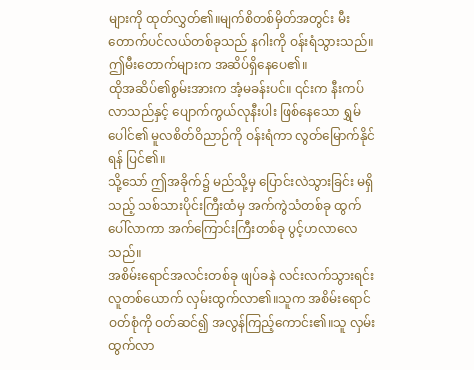များကို ထုတ်လွှတ်၏။မျက်စိတစ်မှိတ်အတွင်း မီးတောက်ပင်လယ်တစ်ခုသည် နဂါးကို ဝန်းရံသွားသည်။ဤမီးတောက်များက အဆိပ်ရှိနေပေ၏။
ထိုအဆိပ်၏စွမ်းအားက အံ့မခန်းပင်။ ၎င်းက နီးကပ်လာသည်နှင့် ပျောက်ကွယ်လုနီးပါး ဖြစ်နေသော ရွှမ်ပေါင်၏ မူလစိတ်ဝိညာဉ်ကို ဝန်းရံကာ လွတ်မြောက်နိုင်ရန် ပြင်၏။
သို့သော် ဤအခိုက်၌ မည်သို့မှ ပြောင်းလဲသွားခြင်း မရှိသည့် သစ်သားပိုင်းကြီးထံမှ အက်ကွဲသံတစ်ခု ထွက်ပေါ်လာကာ အက်ကြောင်းကြီးတစ်ခု ပွင့်ဟလာလေသည်။
အစိမ်းရောင်အလင်းတစ်ခု ဖျပ်ခနဲ လင်းလက်သွားရင်း လူတစ်ယောက် လှမ်းထွက်လာ၏။သူက အစိမ်းရောင်ဝတ်စုံကို ဝတ်ဆင်၍ အလွန်ကြည့်ကောင်း၏။သူ လှမ်းထွက်လာ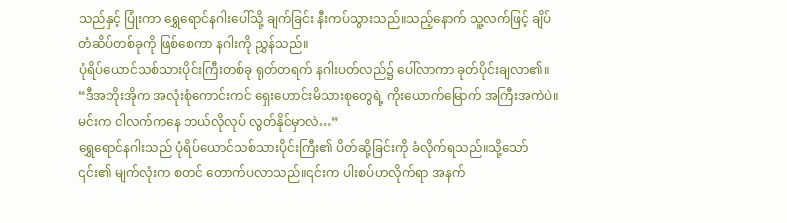သည်နှင့် ပြုံးကာ ရွှေရောင်နဂါးပေါ်သို့ ချက်ခြင်း နီးကပ်သွားသည်။သည့်နောက် သူ့လက်ဖြင့် ချိပ်တံဆိပ်တစ်ခုကို ဖြစ်စေကာ နဂါးကို ညွှန်သည်။
ပုံရိပ်ယောင်သစ်သားပိုင်းကြီးတစ်ခု ရုတ်တရက် နဂါးပတ်လည်၌ ပေါ်လာကာ ခုတ်ပိုင်းချလာ၏။
“ဒီအဘိုးအိုက အလုံးစုံကောင်းကင် ရှေးဟောင်းမိသားစုတွေရဲ့ ကိုးယောက်မြောက် အကြီးအကဲပဲ။ မင်းက ငါလက်ကနေ ဘယ်လိုလုပ် လွတ်နိုင်မှာလဲ…”
ရွှေရောင်နဂါးသည် ပုံရိပ်ယောင်သစ်သားပိုင်းကြီး၏ ပိတ်ဆို့ခြင်းကို ခံလိုက်ရသည်။သို့သော် ၎င်း၏ မျက်လုံးက စတင် တောက်ပလာသည်။၎င်းက ပါးစပ်ဟလိုက်ရာ အနက်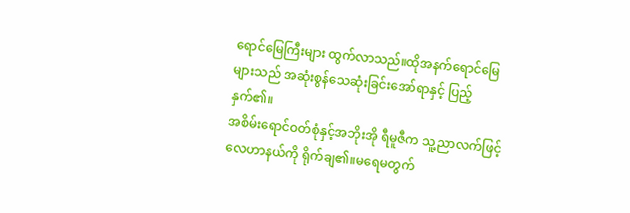ရောင်မြေကြီးများ ထွက်လာသည်။ထိုအနက်ရောင်မြေများသည် အဆုံးစွန်သေဆုံးခြင်းအော်ရာနှင့် ပြည့်နှက်၏။
အစိမ်းရောင်ဝတ်စုံနှင့်အဘိုးအို ရီမူဇီက သူ့ညာလက်ဖြင့် လေဟာနယ်ကို ရိုက်ချ၏။မရေမတွက်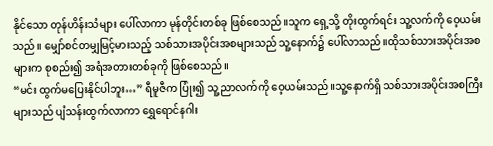နိုင်သော တုန်ဟိန်းသံများ ပေါ်လာကာ မုန်တိုင်းတစ်ခု ဖြစ်စေသည်။သူက ရှေ့သို့ တိုးထွက်ရင်း သူ့လက်ကို ဝေ့ယမ်းသည်။ မျှော်စင်တမျှမြင့်မားသည့် သစ်သားအပိုင်းအစများသည် သူ့နောက်၌ ပေါ်လာသည်။ထိုသစ်သားအပိုင်းအစများက စုစည်း၍ အရံအတားတစ်ခုကို ဖြစ်စေသည်။
“မင်း ထွက်မပြေးနိုင်ပါဘူး…” ရီမူဇီက ပြုံး၍ သူ့ညာလက်ကို ဝေ့ယမ်းသည်။သူ့နောက်ရှိ သစ်သားအပိုင်းအစကြီးများသည် ပျံသန်းထွက်လာကာ ရွှေရောင်နဂါး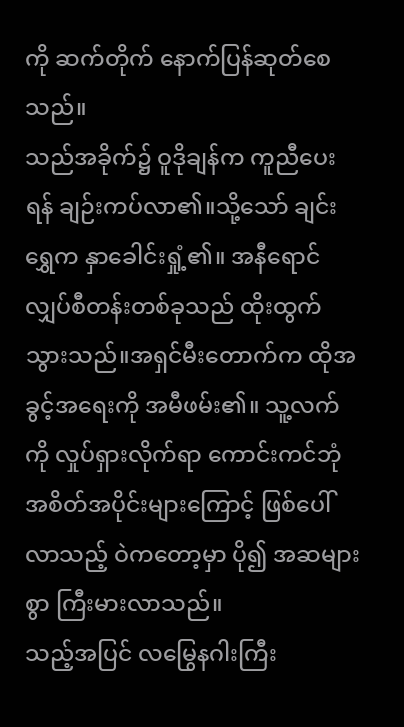ကို ဆက်တိုက် နောက်ပြန်ဆုတ်စေသည်။
သည်အခိုက်၌ ဝူဒိုချန်က ကူညီပေးရန် ချဉ်းကပ်လာ၏။သို့သော် ချင်းရွှေက နှာခေါင်းရှုံ့၏။ အနီရောင်လျှပ်စီတန်းတစ်ခုသည် ထိုးထွက်သွားသည်။အရှင်မီးတောက်က ထိုအခွင့်အရေးကို အမီဖမ်း၏။ သူ့လက်ကို လှုပ်ရှားလိုက်ရာ ကောင်းကင်ဘုံအစိတ်အပိုင်းများကြောင့် ဖြစ်ပေါ်လာသည့် ဝဲကတော့မှာ ပို၍ အဆများစွာ ကြီးမားလာသည်။
သည့်အပြင် လမြွေနဂါးကြီး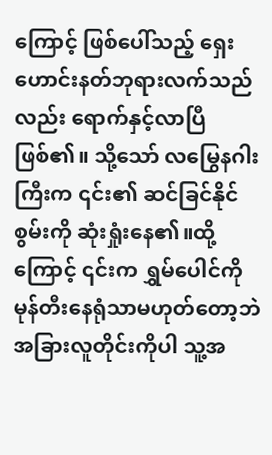ကြောင့် ဖြစ်ပေါ်သည့် ရှေးဟောင်းနတ်ဘုရားလက်သည်လည်း ရောက်နှင့်လာပြီ ဖြစ်၏။ သို့သော် လမြွေနဂါးကြီးက ၎င်း၏ ဆင်ခြင်နိုင်စွမ်းကို ဆုံးရှုံးနေ၏။ထို့ကြောင့် ၎င်းက ရွှမ်ပေါင်ကို မုန်တီးနေရုံသာမဟုတ်တော့ဘဲ အခြားလူတိုင်းကိုပါ သူ့အ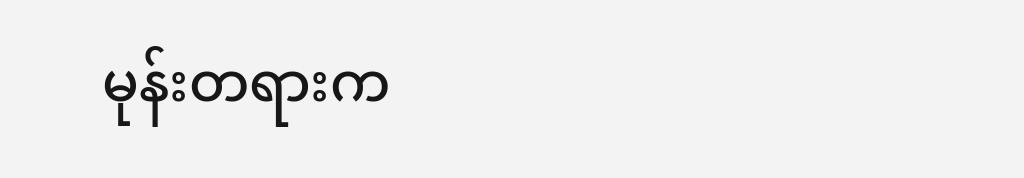မုန်းတရားက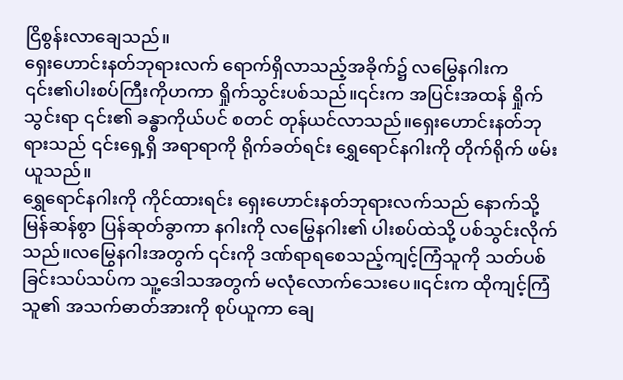ငြိစွန်းလာချေသည်။
ရှေးဟောင်းနတ်ဘုရားလက် ရောက်ရှိလာသည့်အခိုက်၌ လမြွေနဂါးက ၎င်း၏ပါးစပ်ကြီးကိုဟကာ ရှိုက်သွင်းပစ်သည်။၎င်းက အပြင်းအထန် ရှိုက်သွင်းရာ ၎င်း၏ ခန္ဓာကိုယ်ပင် စတင် တုန်ယင်လာသည်။ရှေးဟောင်းနတ်ဘုရားသည် ၎င်းရှေ့ရှိ အရာရာကို ရိုက်ခတ်ရင်း ရွှေရောင်နဂါးကို တိုက်ရိုက် ဖမ်းယူသည်။
ရွှေရောင်နဂါးကို ကိုင်ထားရင်း ရှေးဟောင်းနတ်ဘုရားလက်သည် နောက်သို့ မြန်ဆန်စွာ ပြန်ဆုတ်ခွာကာ နဂါးကို လမြွေနဂါး၏ ပါးစပ်ထဲသို့ ပစ်သွင်းလိုက်သည်။လမြွေနဂါးအတွက် ၎င်းကို ဒဏ်ရာရစေသည့်ကျင့်ကြံသူကို သတ်ပစ်ခြင်းသပ်သပ်က သူ့ဒေါသအတွက် မလုံလောက်သေးပေ။၎င်းက ထိုကျင့်ကြံသူ၏ အသက်ဓာတ်အားကို စုပ်ယူကာ ချေ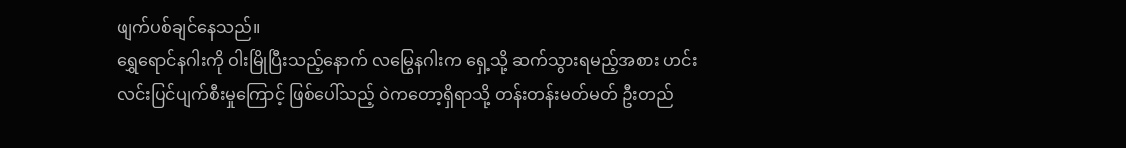ဖျက်ပစ်ချင်နေသည်။
ရွှေရောင်နဂါးကို ဝါးမြိုပြီးသည့်နောက် လမြွေနဂါးက ရှေ့သို့ ဆက်သွားရမည့်အစား ဟင်းလင်းပြင်ပျက်စီးမှုကြောင့် ဖြစ်ပေါ်သည့် ဝဲကတော့ရှိရာသို့ တန်းတန်းမတ်မတ် ဦးတည်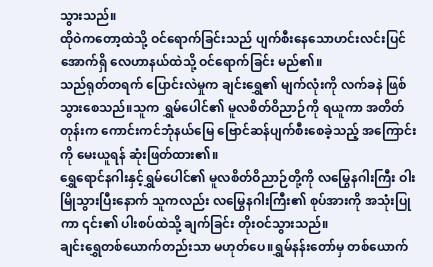သွားသည်။
ထိုဝဲကတော့ထဲသို့ ဝင်ရောက်ခြင်းသည် ပျက်စီးနေသောဟင်းလင်းပြင်အောက်ရှိ လေဟာနယ်ထဲသို့ ဝင်ရောက်ခြင်း မည်၏။
သည်ရုတ်တရက် ပြောင်းလဲမှုက ချင်းရွှေ၏ မျက်လုံးကို လက်ခနဲ ဖြစ်သွားစေသည်။သူက ရွှမ်ပေါင်၏ မူလစိတ်ဝိညာဉ်ကို ရယူကာ အတိတ်တုန်းက ကောင်းကင်ဘုံနယ်မြေ ဗြောင်ဆန်ပျက်စီးစေခဲ့သည့် အကြောင်းကို မေးယူရန် ဆုံးဖြတ်ထား၏။
ရွှေရောင်နဂါးနှင့်ရွှမ်ပေါင်၏ မူလစိတ်ဝိညာဉ်တို့ကို လမြွေနဂါးကြီး ဝါးမြိုသွားပြီးနောက် သူကလည်း လမြွေနဂါးကြီး၏ စုပ်အားကို အသုံးပြုကာ ၎င်း၏ ပါးစပ်ထဲသို့ ချက်ခြင်း တိုးဝင်သွားသည်။
ချင်းရွှေတစ်ယောက်တည်းသာ မဟုတ်ပေ။ရွှမ်နန်းတော်မှ တစ်ယောက်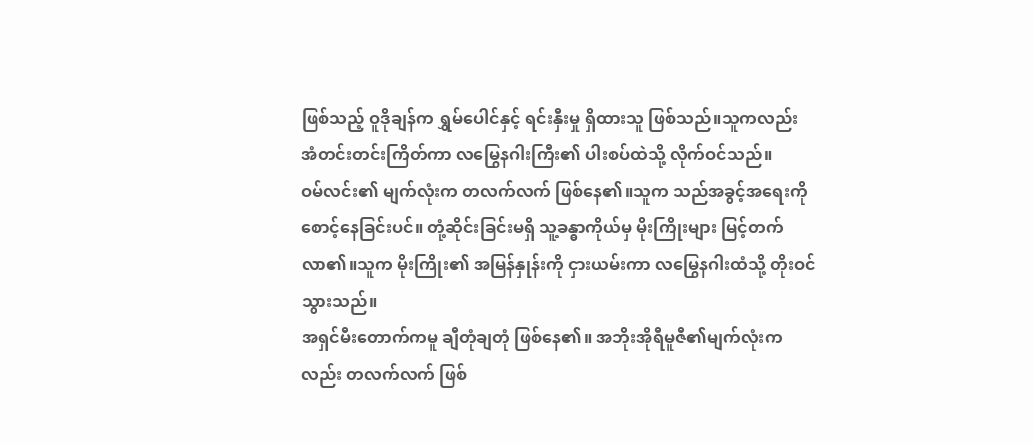ဖြစ်သည့် ဝူဒိုချန်က ရွှမ်ပေါင်နှင့် ရင်းနှီးမှု ရှိထားသူ ဖြစ်သည်။သူကလည်း အံတင်းတင်းကြိတ်ကာ လမြွေနဂါးကြီး၏ ပါးစပ်ထဲသို့ လိုက်ဝင်သည်။
ဝမ်လင်း၏ မျက်လုံးက တလက်လက် ဖြစ်နေ၏။သူက သည်အခွင့်အရေးကို စောင့်နေခြင်းပင်။ တုံ့ဆိုင်းခြင်းမရှိ သူ့ခန္ဓာကိုယ်မှ မိုးကြိုးများ မြင့်တက်လာ၏။သူက မိုးကြိုး၏ အမြန်နှုန်းကို ငှားယမ်းကာ လမြွေနဂါးထံသို့ တိုးဝင်သွားသည်။
အရှင်မီးတောက်ကမူ ချီတုံချတုံ ဖြစ်နေ၏။ အဘိုးအိုရီမူဇီ၏မျက်လုံးကလည်း တလက်လက် ဖြစ်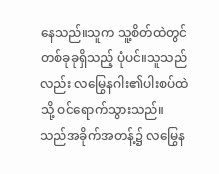နေသည်။သူက သူ့စိတ်ထဲတွင် တစ်ခုခုရှိသည့် ပုံပင်။သူသည်လည်း လမြွေနဂါး၏ပါးစပ်ထဲသို့ ဝင်ရောက်သွားသည်။
သည်အခိုက်အတန့်၌ လမြွေန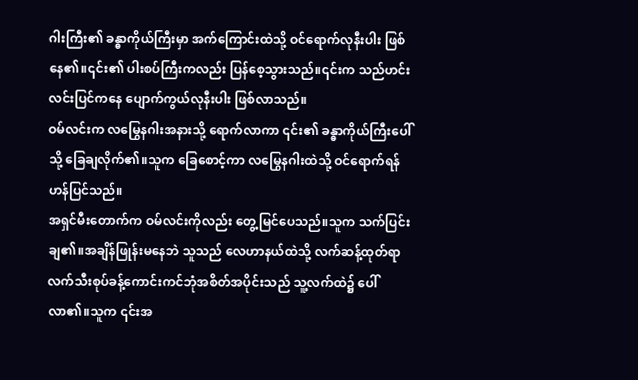ဂါးကြီး၏ ခန္ဓာကိုယ်ကြီးမှာ အက်ကြောင်းထဲသို့ ဝင်ရောက်လုနီးပါး ဖြစ်နေ၏။၎င်း၏ ပါးစပ်ကြီးကလည်း ပြန်စေ့သွားသည်။၎င်းက သည်ဟင်းလင်းပြင်ကနေ ပျောက်ကွယ်လုနီးပါး ဖြစ်လာသည်။
ဝမ်လင်းက လမြွေနဂါးအနားသို့ ရောက်လာကာ ၎င်း၏ ခန္ဓာကိုယ်ကြီးပေါ်သို့ ခြေချလိုက်၏။သူက ခြေစောင့်ကာ လမြွေနဂါးထဲသို့ ဝင်ရောက်ရန် ဟန်ပြင်သည်။
အရှင်မီးတောက်က ဝမ်လင်းကိုလည်း တွေ့မြင်ပေသည်။သူက သက်ပြင်းချ၏။အချိန်ဖြုန်းမနေဘဲ သူသည် လေဟာနယ်ထဲသို့ လက်ဆန့်ထုတ်ရာ လက်သီးစုပ်ခန့်ကောင်းကင်ဘုံအစိတ်အပိုင်းသည် သူ့လက်ထဲ၌ ပေါ်လာ၏။သူက ၎င်းအ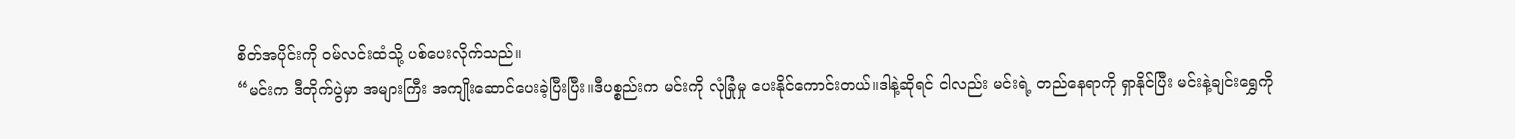စိတ်အပိုင်းကို ဝမ်လင်းထံသို့ ပစ်ပေးလိုက်သည်။
“မင်းက ဒီတိုက်ပွဲမှာ အများကြီး အကျိုးဆောင်ပေးခဲ့ပြီးပြီး။ဒီပစ္စည်းက မင်းကို လုံခြုံမှု ပေးနိုင်ကောင်းတယ်။ဒါနဲ့ဆိုရင် ငါလည်း မင်းရဲ့ တည်နေရာကို ရှာနိုင်ပြီး မင်းနဲ့ချင်းရွှေကို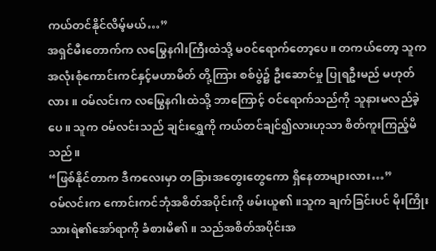ကယ်တင်နိုင်လိမ့်မယ်…”
အရှင်မီးတောက်က လမြွေနဂါးကြီးထဲသို့ မဝင်ရောက်တော့ပေ။ တကယ်တော့ သူက အလုံးစုံကောင်းကင်နှင့်မဟာမိတ် တို့ကြား စစ်ပွဲ၌ ဦးဆောင်မှု ပြုရဦးမည် မဟုတ်လား။ ဝမ်လင်းက လမြွေနဂါးထဲသို့ ဘာကြောင့် ဝင်ရောက်သည်ကို သူနားမလည်ခဲ့ပေ။ သူက ဝမ်လင်းသည် ချင်းရွှေကို ကယ်တင်ချင်၍လားဟုသာ စိတ်ကူးကြည့်မိသည်။
“ဖြစ်နိုင်တာက ဒီကလေးမှာ တခြားအတွေးတွေကော ရှိနေတာများလား…”
ဝမ်လင်းက ကောင်းကင်ဘုံအစိတ်အပိုင်းကို ဖမ်းယူ၏။သူက ချက်ခြင်းပင် မိုးကြိုးသားရဲ၏အော်ရာကို ခံစားမိ၏။ သည်အစိတ်အပိုင်းအ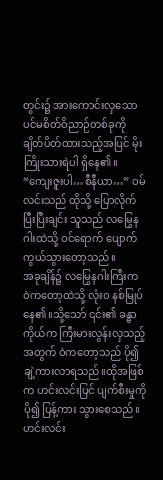တွင်း၌ အားကောင်းလှသောပင်မစိတ်ဝိညာဉ်တစ်ခုကို ချိတ်ပိတ်ထားသည့်အပြင် မိုးကြိုးသားရဲပါ ရှိနေ၏။
“ကျေးဇူးပါ…စီနီယာ…” ဝမ်လင်းသည် ထိုသို့ ပြောလိုက်ပြီးပြီးချင်း သူသည် လမြွေနဂါးထဲသို့ ဝင်ရောက် ပျောက်ကွယ်သွားတော့သည်။
အခုချိန်၌ လမြွေနဂါးကြီးက ဝဲကတော့ထဲသို့ လုံးဝ နစ်မြုပ်နေ၏။သို့သော် ၎င်း၏ ခန္ဓာကိုယ်က ကြီးမားလွန်းလှသည့်အတွက် ဝဲကတော့သည် ပို၍ ချဲ့ကားလာရသည်။ထိုအဖြစ်က ဟင်းလင်းပြင် ပျက်စီးမှုကို ပို၍ ပြန့်ကား သွားစေသည်။
ဟင်းလင်း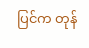ပြင်က တုန်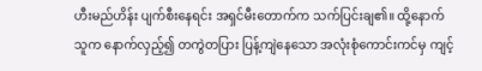ဟီးမည်ဟိန်း ပျက်စီးနေရင်း အရှင်မီးတောက်က သက်ပြင်းချ၏။ ထို့နောက် သူက နောက်လှည့်၍ တကွဲတပြား ပြန့်ကျဲနေသော အလုံးစုံကောင်းကင်မှ ကျင့်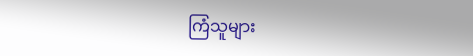ကြံသူများ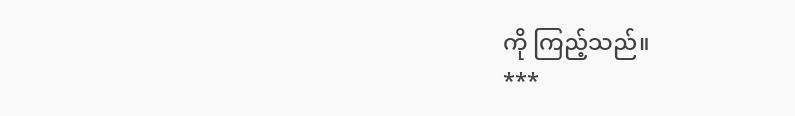ကို ကြည့်သည်။
***